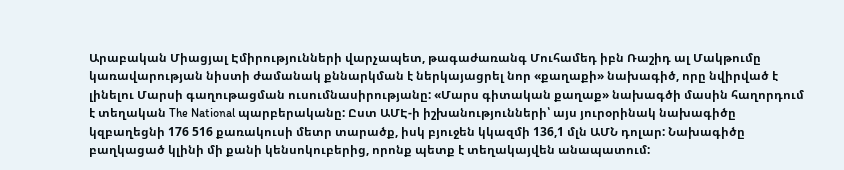Արաբական Միացյալ Էմիրությունների վարչապետ, թագաժառանգ Մուհամեդ իբն Ռաշիդ ալ Մակթումը կառավարության նիստի ժամանակ քննարկման է ներկայացրել նոր «քաղաքի» նախագիծ, որը նվիրված է լինելու Մարսի գաղութացման ուսումնասիրությանը: «Մարս գիտական քաղաք» նախագծի մասին հաղորդում է տեղական The National պարբերականը: Ըստ ԱՄԷ-ի իշխանությունների՝ այս յուրօրինակ նախագիծը կզբաղեցնի 176 516 քառակուսի մետր տարածք, իսկ բյուջեն կկազմի 136,1 մլն ԱՄՆ դոլար: Նախագիծը բաղկացած կլինի մի քանի կենսոկուբերից, որոնք պետք է տեղակայվեն անապատում: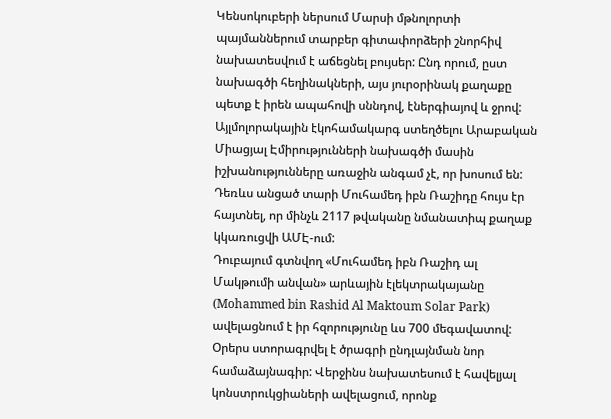Կենսոկուբերի ներսում Մարսի մթնոլորտի պայմաններում տարբեր գիտափորձերի շնորհիվ նախատեսվում է աճեցնել բույսեր: Ընդ որում, ըստ նախագծի հեղինակների, այս յուրօրինակ քաղաքը պետք է իրեն ապահովի սննդով, էներգիայով և ջրով: Այլմոլորակային էկոհամակարգ ստեղծելու Արաբական Միացյալ Էմիրությունների նախագծի մասին իշխանությունները առաջին անգամ չէ, որ խոսում են: Դեռևս անցած տարի Մուհամեդ իբն Ռաշիդը հույս էր հայտնել, որ մինչև 2117 թվականը նմանատիպ քաղաք կկառուցվի ԱՄԷ-ում:
Դուբայում գտնվող «Մուհամեդ իբն Ռաշիդ ալ Մակթումի անվան» արևային էլեկտրակայանը (Mohammed bin Rashid Al Maktoum Solar Park) ավելացնում է իր հզորությունը ևս 700 մեգավատով: Օրերս ստորագրվել է ծրագրի ընդլայնման նոր համաձայնագիր: Վերջինս նախատեսում է հավելյալ կոնստրուկցիաների ավելացում, որոնք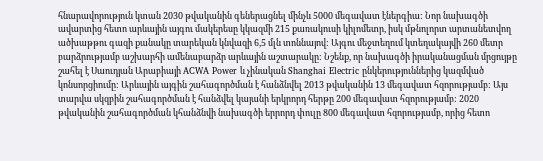հնարավորություն կտան 2030 թվականին գեներացնել մինչև 5000 մեգավատ էներգիա: Նոր նախագծի ավարտից հետո արևային այգու մակերեսը կկազմի 215 քառակուսի կիլոմետր, իսկ մթնոլորտ արտանետվող ածխաթթու գազի քանակը տարեկան կնվազի 6,5 մլն տոննայով: Այգու մեջտեղում կտեղակայվի 260 մետր բարձրությամբ աշխարհի ամենաբարձր արևային աշտարակը: Նշենք, որ նախագծի իրականացման մրցույթը շահել է Սաուդյան Արաբիայի ACWA Power և չինական Shanghai Electric ընկերություններից կազմված կոնսորցիումը: Արևային այգին շահագործման է հանձնվել 2013 թվականին 13 մեգավատ հզորությամբ: Այս տարվա սկզբին շահագործման է հանձվել կայանի երկրորդ հերթը 200 մեգավատ հզորությամբ: 2020 թվականին շահագործման կհանձնվի նախագծի երրորդ փուլը 800 մեգավատ հզորությամբ, որից հետո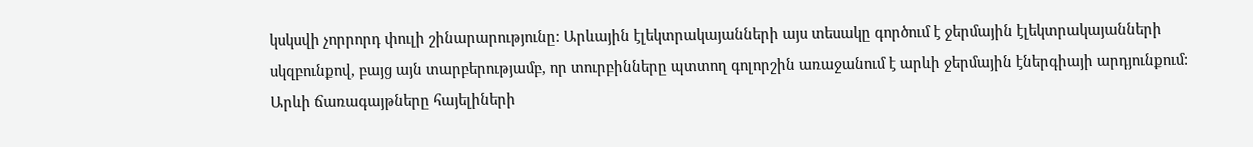կսկսվի չորրորդ փուլի շինարարությունը: Արևային էլեկտրակայանների այս տեսակը գործում է ջերմային էլեկտրակայանների սկզբունքով, բայց այն տարբերությամբ, որ տուրբինները պտտող գոլորշին առաջանում է արևի ջերմային էներգիայի արդյունքում: Արևի ճառագայթները հայելիների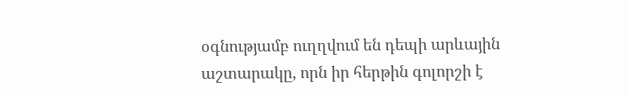օգնությամբ ուղղվում են դեպի արևային աշտարակը, որն իր հերթին գոլորշի է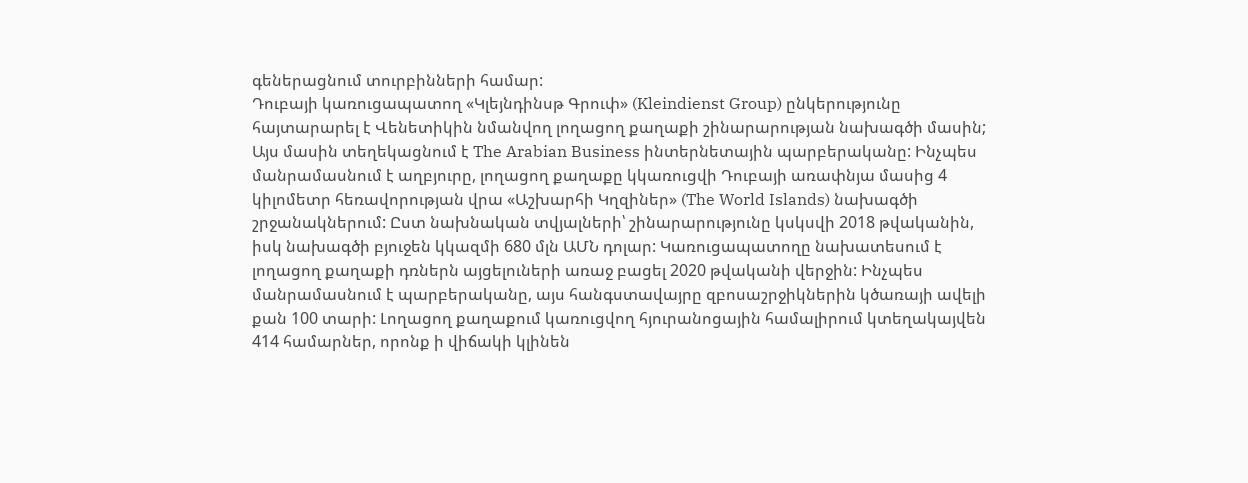գեներացնում տուրբինների համար:
Դուբայի կառուցապատող «Կլեյնդինսթ Գրուփ» (Kleindienst Group) ընկերությունը հայտարարել է Վենետիկին նմանվող լողացող քաղաքի շինարարության նախագծի մասին; Այս մասին տեղեկացնում է The Arabian Business ինտերնետային պարբերականը: Ինչպես մանրամասնում է աղբյուրը, լողացող քաղաքը կկառուցվի Դուբայի առափնյա մասից 4 կիլոմետր հեռավորության վրա «Աշխարհի Կղզիներ» (The World Islands) նախագծի շրջանակներում: Ըստ նախնական տվյալների՝ շինարարությունը կսկսվի 2018 թվականին, իսկ նախագծի բյուջեն կկազմի 680 մլն ԱՄՆ դոլար: Կառուցապատողը նախատեսում է լողացող քաղաքի դռներն այցելուների առաջ բացել 2020 թվականի վերջին: Ինչպես մանրամասնում է պարբերականը, այս հանգստավայրը զբոսաշրջիկներին կծառայի ավելի քան 100 տարի: Լողացող քաղաքում կառուցվող հյուրանոցային համալիրում կտեղակայվեն 414 համարներ, որոնք ի վիճակի կլինեն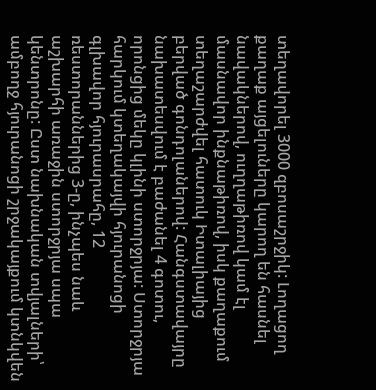տեղավորել 3000 զբոսաշրջիկ: Լողացող քաղաք այցելուները կարող են հասնել նավակներով, ուղղաթիռով կամ էլ մասնավոր ինքնաթիռով, իսկ քաղաքում տեղաշարժվել հատուկ Իտալիայից բերված գոնդոլաներով: Հանգստավայրը նախատեսվում է բաժանել 4 գոտու, որոնցից մեկը կլինի ստորջրյա: Ստորջրյա հարկում կտեղակայվի հյուրանոցի գլխավոր հյուրասրահը, 12 ռեստորաններից 3-ը, ինչպես նաև աշխարհի առաջին ստորջրյա սպա կենտրոնը: Ըստ նախնական տվյալների՝ ամբողջ հյուրանոցի շրջակայքում կտնկվեն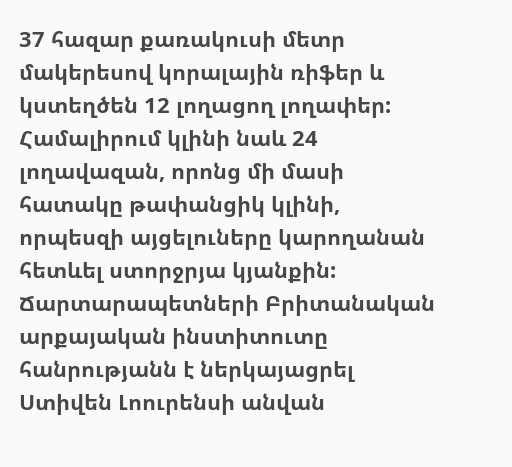37 հազար քառակուսի մետր մակերեսով կորալային ռիֆեր և կստեղծեն 12 լողացող լողափեր: Համալիրում կլինի նաև 24 լողավազան, որոնց մի մասի հատակը թափանցիկ կլինի, որպեսզի այցելուները կարողանան հետևել ստորջրյա կյանքին:
Ճարտարապետների Բրիտանական արքայական ինստիտուտը հանրությանն է ներկայացրել Ստիվեն Լոուրենսի անվան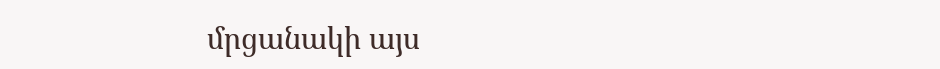մրցանակի այս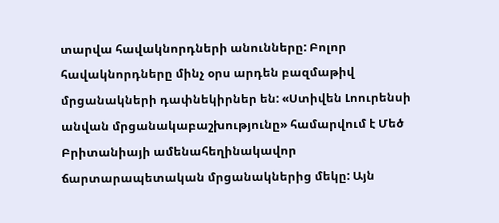տարվա հավակնորդների անունները: Բոլոր հավակնորդները մինչ օրս արդեն բազմաթիվ մրցանակների դափնեկիրներ են: «Ստիվեն Լոուրենսի անվան մրցանակաբաշխությունը» համարվում է Մեծ Բրիտանիայի ամենահեղինակավոր ճարտարապետական մրցանակներից մեկը: Այն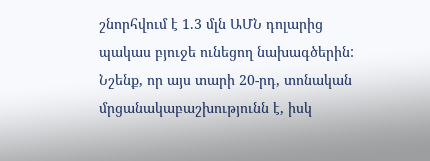շնորհվում է 1.3 մլն ԱՄՆ դոլարից պակաս բյուջե ունեցող նախագծերին: Նշենք, որ այս տարի 20-րդ, տոնական մրցանակաբաշխությունն է, իսկ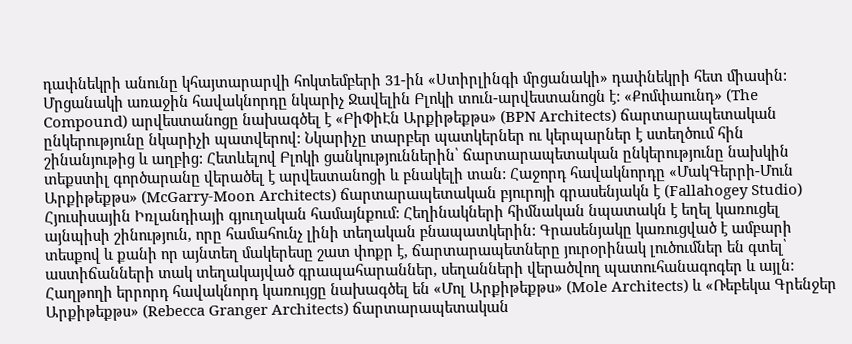դափնեկրի անունը կհայտարարվի հոկտեմբերի 31-ին «Ստիրլինգի մրցանակի» դափնեկրի հետ միասին: Մրցանակի առաջին հավակնորդը նկարիչ Ջավելին Բլոկի տուն-արվեստանոցն է: «Քոմփաունդ» (The Compound) արվեստանոցը նախագծել է «ԲիՓիԷն Արքիթեքթս» (BPN Architects) ճարտարապետական ընկերությունը նկարիչի պատվերով: Նկարիչը տարբեր պատկերներ ու կերպարներ է ստեղծում հին շինանյութից և աղբից: Հետևելով Բլոկի ցանկություններին՝ ճարտարապետական ընկերությունը նախկին տեքստիլ գործարանը վերածել է արվեստանոցի և բնակելի տան: Հաջորդ հավակնորդը «ՄակԳերրի-Մուն Արքիթեքթս» (McGarry-Moon Architects) ճարտարապետական բյուրոյի գրասենյակն է (Fallahogey Studio) Հյուսիսային Իռլանդիայի գյուղական համայնքում: Հեղինակների հիմնական նպատակն է եղել կառուցել այնպիսի շինություն, որը համահունչ լինի տեղական բնապատկերին: Գրասենյակը կառուցված է ամբարի տեսքով և քանի որ այնտեղ մակերեսը շատ փոքր է, ճարտարապետները յուրօրինակ լուծումներ են գտել՝ աստիճանների տակ տեղակայված գրապահարաններ, սեղանների վերածվող պատուհանագոգեր և այլն: Հաղթողի երրորդ հավակնորդ կառույցը նախագծել են «Մոլ Արքիթեքթս» (Mole Architects) և «Ռեբեկա Գրենջեր Արքիթեքթս» (Rebecca Granger Architects) ճարտարապետական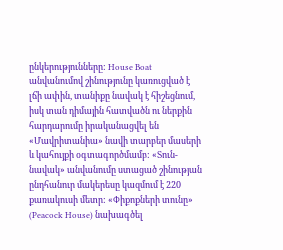ընկերությունները: House Boat անվանումով շինությունը կառուցված է լճի ափին, տանիքը նավակ է հիշեցնում, իսկ տան դիմային հատվածն ու ներքին հարդարումը իրականացվել են «Մավրիտանիա» նավի տարբեր մասերի և կահույքի օգտագործմամբ: «Տուն-նավակ» անվանումը ստացած շինության ընդհանուր մակերեսը կազմում է 220 քառակուսի մետր: «Փիքոքների տունը» (Peacock House) նախագծել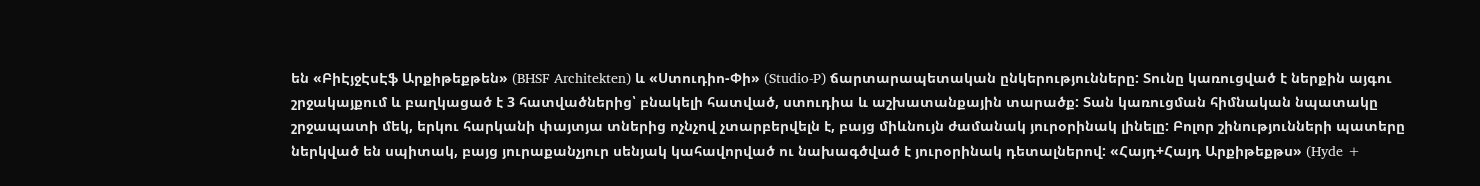են «ԲիԷյջԷսԷֆ Արքիթեքթեն» (BHSF Architekten) և «Ստուդիո-Փի» (Studio-P) ճարտարապետական ընկերությունները: Տունը կառուցված է ներքին այգու շրջակայքում և բաղկացած է 3 հատվածներից՝ բնակելի հատված, ստուդիա և աշխատանքային տարածք: Տան կառուցման հիմնական նպատակը շրջապատի մեկ, երկու հարկանի փայտյա տներից ոչնչով չտարբերվելն է, բայց միևնույն ժամանակ յուրօրինակ լինելը: Բոլոր շինությունների պատերը ներկված են սպիտակ, բայց յուրաքանչյուր սենյակ կահավորված ու նախագծված է յուրօրինակ դետալներով: «Հայդ+Հայդ Արքիթեքթս» (Hyde +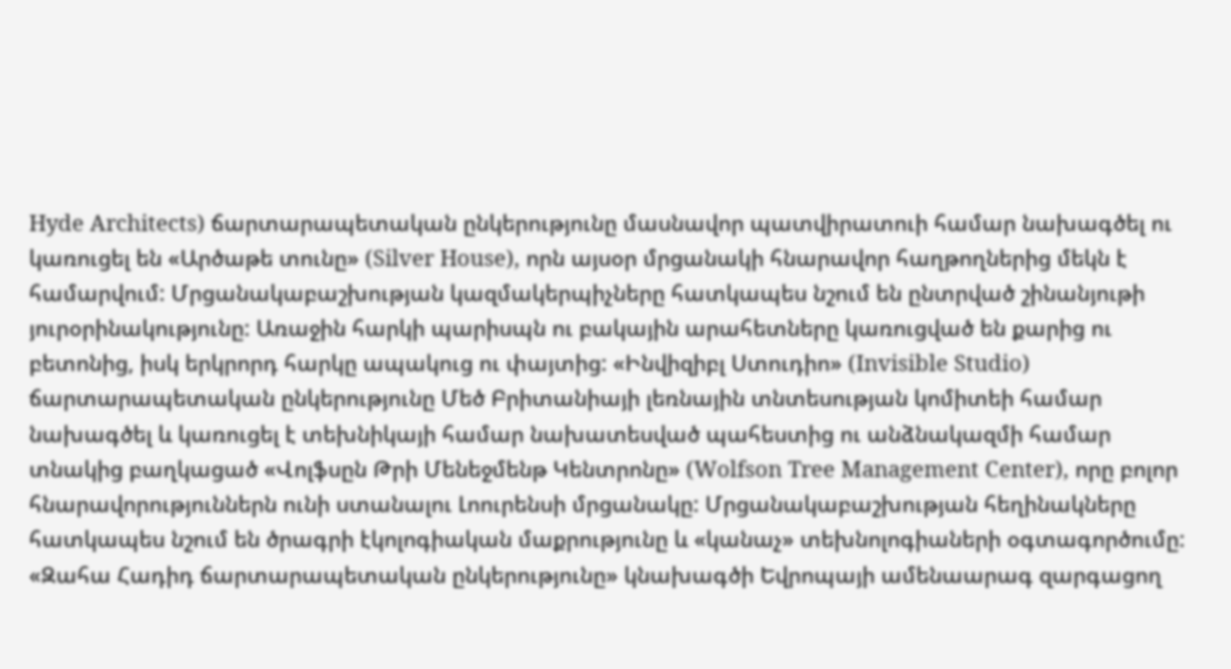Hyde Architects) ճարտարապետական ընկերությունը մասնավոր պատվիրատուի համար նախագծել ու կառուցել են «Արծաթե տունը» (Silver House), որն այսօր մրցանակի հնարավոր հաղթողներից մեկն է համարվում: Մրցանակաբաշխության կազմակերպիչները հատկապես նշում են ընտրված շինանյութի յուրօրինակությունը: Առաջին հարկի պարիսպն ու բակային արահետները կառուցված են քարից ու բետոնից, իսկ երկրորդ հարկը ապակուց ու փայտից: «Ինվիզիբլ Ստուդիո» (Invisible Studio) ճարտարապետական ընկերությունը Մեծ Բրիտանիայի լեռնային տնտեսության կոմիտեի համար նախագծել և կառուցել է տեխնիկայի համար նախատեսված պահեստից ու անձնակազմի համար տնակից բաղկացած «Վոլֆսըն Թրի Մենեջմենթ Կենտրոնը» (Wolfson Tree Management Center), որը բոլոր հնարավորություններն ունի ստանալու Լոուրենսի մրցանակը: Մրցանակաբաշխության հեղինակները հատկապես նշում են ծրագրի էկոլոգիական մաքրությունը և «կանաչ» տեխնոլոգիաների օգտագործումը:
«Զահա Հադիդ ճարտարապետական ընկերությունը» կնախագծի Եվրոպայի ամենաարագ զարգացող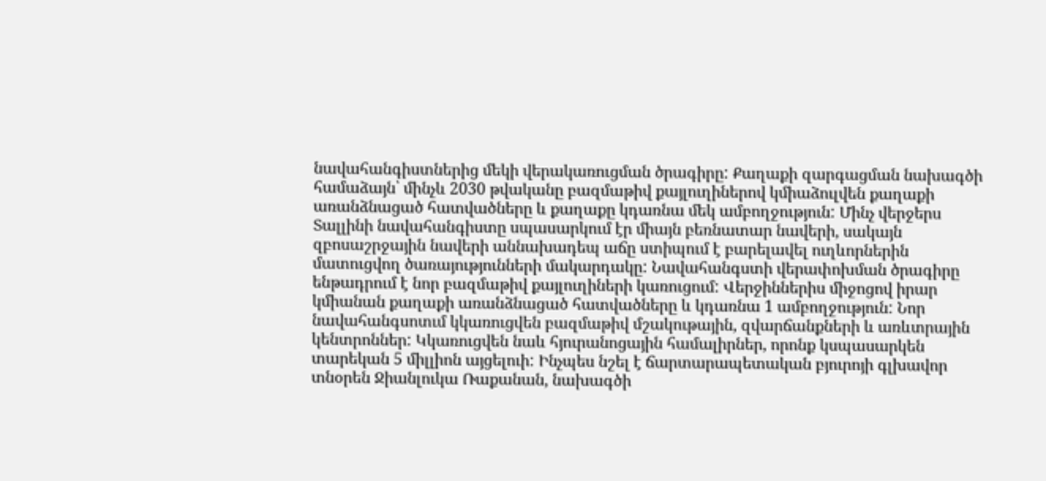նավահանգիստներից մեկի վերակառուցման ծրագիրը: Քաղաքի զարգացման նախագծի համաձայն՝ մինչև 2030 թվականը բազմաթիվ քայլուղիներով կմիաձուլվեն քաղաքի առանձնացած հատվածները և քաղաքը կդառնա մեկ ամբողջություն: Մինչ վերջերս Տալլինի նավահանգիստը սպասարկում էր միայն բեռնատար նավերի, սակայն զբոսաշրջային նավերի աննախադեպ աճը ստիպում է բարելավել ուղևորներին մատուցվող ծառայությունների մակարդակը: Նավահանգստի վերափոխման ծրագիրը ենթադրում է նոր բազմաթիվ քայլուղիների կառուցում: Վերջիններիս միջոցով իրար կմիանան քաղաքի առանձնացած հատվածները և կդառնա 1 ամբողջություն: Նոր նավահանգսոտւմ կկառուցվեն բազմաթիվ մշակութային, զվարճանքների և առևտրային կենտրոններ: Կկառուցվեն նաև հյուրանոցային համալիրներ, որոնք կսպասարկեն տարեկան 5 միլլիոն այցելուի: Ինչպես նշել է ճարտարապետական բյուրոյի գլխավոր տնօրեն Ջիանլուկա Ռաքանան, նախագծի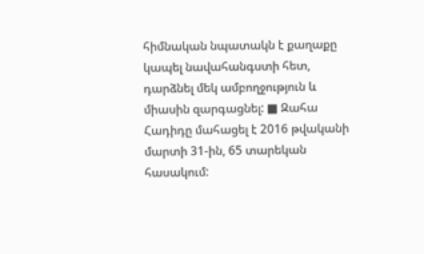հիմնական նպատակն է քաղաքը կապել նավահանգստի հետ, դարձնել մեկ ամբողջություն և միասին զարգացնել: ■ Զահա Հադիդը մահացել է 2016 թվականի մարտի 31-ին, 65 տարեկան հասակում: